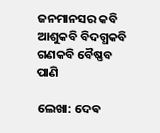ଜନମାନସର କବି ଆଶୁକବି ବିଦଗ୍ଧକବି ଗଣକବି ବୈଷ୍ଣବ ପାଣି

ଲେଖା: ଦେଵ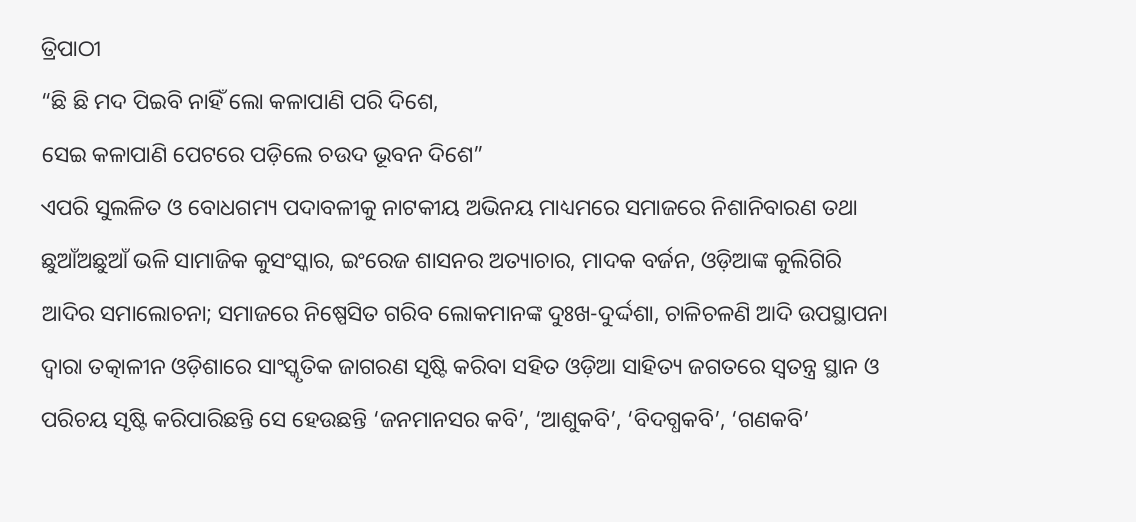ତ୍ରିପାଠୀ
“ଛି ଛି ମଦ ପିଇବି ନାହିଁ ଲୋ କଳାପାଣି ପରି ଦିଶେ,
ସେଇ କଳାପାଣି ପେଟରେ ପଡ଼ିଲେ ଚଉଦ ଭୂବନ ଦିଶେ”
ଏପରି ସୁଲଳିତ ଓ ବୋଧଗମ୍ୟ ପଦାବଳୀକୁ ନାଟକୀୟ ଅଭିନୟ ମାଧ୍ୟମରେ ସମାଜରେ ନିଶାନିବାରଣ ତଥା ଛୁଆଁଅଛୁଆଁ ଭଳି ସାମାଜିକ କୁସଂସ୍କାର, ଇଂରେଜ ଶାସନର ଅତ୍ୟାଚାର, ମାଦକ ବର୍ଜନ, ଓଡ଼ିଆଙ୍କ କୁଲିଗିରି ଆଦିର ସମାଲୋଚନା; ସମାଜରେ ନିଷ୍ପେସିତ ଗରିବ ଲୋକମାନଙ୍କ ଦୁଃଖ-ଦୁର୍ଦ୍ଦଶା, ଚାଳିଚଳଣି ଆଦି ଉପସ୍ଥାପନା ଦ୍ଵାରା ତତ୍କାଳୀନ ଓଡ଼ିଶାରେ ସାଂସ୍କୃତିକ ଜାଗରଣ ସୃଷ୍ଟି କରିବା ସହିତ ଓଡ଼ିଆ ସାହିତ୍ୟ ଜଗତରେ ସ୍ବତନ୍ତ୍ର ସ୍ଥାନ ଓ ପରିଚୟ ସୃଷ୍ଟି କରିପାରିଛନ୍ତି ସେ ହେଉଛନ୍ତି ‘ଜନମାନସର କବି’, ‘ଆଶୁକବି’, ‘ବିଦଗ୍ଧକବି’, ‘ଗଣକବି’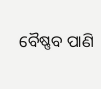ବୈଷ୍ଣବ ପାଣି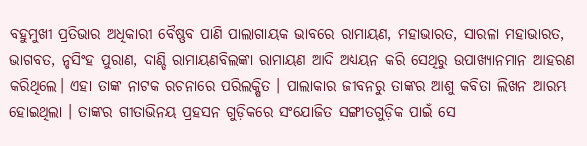ବହୁମୁଖୀ ପ୍ରତିଭାର ଅଧିକାରୀ ବୈଷ୍ଣବ ପାଣି ପାଲାଗାୟକ ଭାବରେ ରାମାୟଣ, ମହାଭାରତ, ସାରଳା ମହାଭାରତ, ଭାଗବତ, ନୃସିଂହ ପୁରାଣ, ଦାଣ୍ଡି ରାମାୟଣବିଲଙ୍କା ରାମାୟଣ ଆଦି ଅଧ୍ୟୟନ କରି ସେଥିରୁ ଉପାଖ୍ୟାନମାନ ଆହରଣ କରିଥିଲେ। ଏହା ତାଙ୍କ ନାଟକ ରଚନାରେ ପରିଲକ୍ଷିତ । ପାଲାକାର ଜୀବନରୁ ତାଙ୍କର ଆଶୁ କବିତା ଲିଖନ ଆରମ୍ଭ ହୋଇଥିଲା । ତାଙ୍କର ଗୀତାଭିନୟ ପ୍ରହସନ ଗୁଡ଼ିକରେ ସଂଯୋଜିତ ସଙ୍ଗୀତଗୁଡ଼ିକ ପାଇଁ ସେ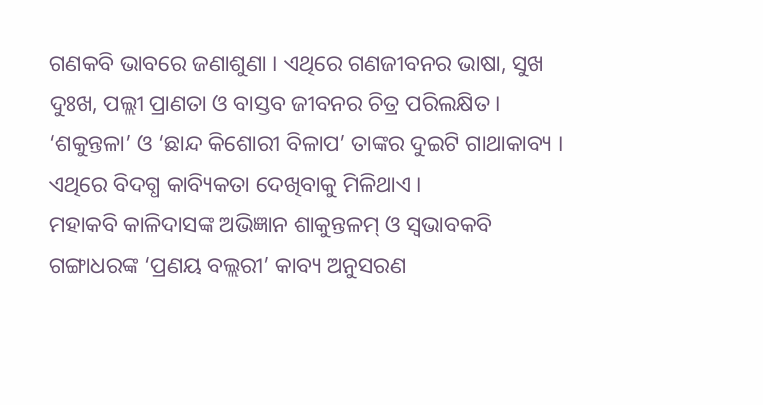ଗଣକବି ଭାବରେ ଜଣାଶୁଣା । ଏଥିରେ ଗଣଜୀବନର ଭାଷା, ସୁଖ ଦୁଃଖ, ପଲ୍ଲୀ ପ୍ରାଣତା ଓ ବାସ୍ତବ ଜୀବନର ଚିତ୍ର ପରିଲକ୍ଷିତ ।
‘ଶକୁନ୍ତଳା’ ଓ ‘ଛାନ୍ଦ କିଶୋରୀ ବିଳାପ’ ତାଙ୍କର ଦୁଇଟି ଗାଥାକାବ୍ୟ । ଏଥିରେ ବିଦଗ୍ଧ କାବ୍ୟିକତା ଦେଖିବାକୁ ମିଳିଥାଏ ।
ମହାକବି କାଳିଦାସଙ୍କ ଅଭିଜ୍ଞାନ ଶାକୁନ୍ତଳମ୍‌ ଓ ସ୍ଵଭାବକବି ଗଙ୍ଗାଧରଙ୍କ ‘ପ୍ରଣୟ ବଲ୍ଲରୀ’ କାବ୍ୟ ଅନୁସରଣ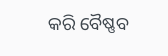କରି ବୈଷ୍ଣବ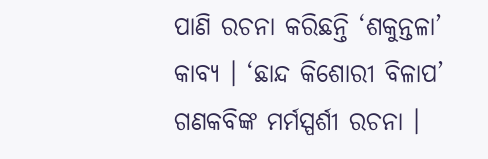ପାଣି ରଚନା କରିଛନ୍ତି ‘ଶକୁନ୍ତଳା’ କାବ୍ୟ । ‘ଛାନ୍ଦ କିଶୋରୀ ବିଳାପ’ ଗଣକବିଙ୍କ ମର୍ମସ୍ପର୍ଶୀ ରଚନା ।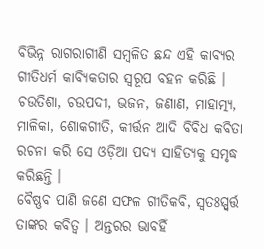ବିଭିନ୍ନ ରାଗରାଗୀଣି ସମ୍ବଳିତ ଛନ୍ଦ ଏହି କାବ୍ୟର ଗୀତିଧର୍ମ କାବ୍ୟିକତାର ସ୍ଵରୂପ ବହନ କରିଛି । ଚଉତିଶା, ଚଉପଦୀ, ଭଜନ, ଜଣାଣ, ମାହାତ୍ମ୍ୟ, ମାଳିକା, ଶୋକଗୀତି, କୀର୍ତ୍ତନ ଆଦି ବିବିଧ କବିତା ରଚନା କରି ସେ ଓଡ଼ିଆ ପଦ୍ୟ ସାହିତ୍ୟକୁ ସମୃଦ୍ଧ କରିଛନ୍ତି ।
ବୈଷ୍ଣବ ପାଣି ଜଣେ ସଫଳ ଗୀତିକବି, ସ୍ଵତଃସ୍ପ୍ବର୍ତ୍ତ ତାଙ୍କର କବିତ୍ଵ । ଅନ୍ତରର ଭାବହିଁ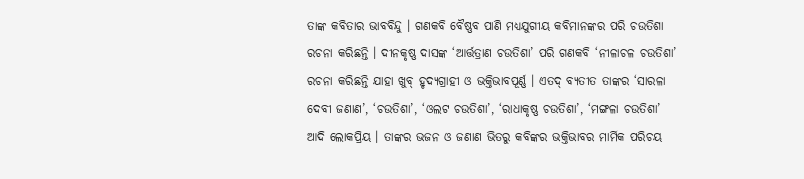ତାଙ୍କ କବିତାର ଭାବବିନ୍ଦୁ । ଗଣକବି ବୈଷ୍ଣବ ପାଣି ମଧ୍ୟଯୁଗୀୟ କବିମାନଙ୍କର ପରି ଚଉତିଶା ରଚନା କରିଛନ୍ତି । ଦୀନକୃଷ୍ଣ ଦାସଙ୍କ ‘ଆର୍ତ୍ତତ୍ରାଣ ଚଉତିଶା’ ପରି ଗଣକବି ‘ନୀଳାଚଳ ଚଉତିଶା’ ରଚନା କରିଛନ୍ତି ଯାହା ଖୁବ୍‌ ହୃଦ୍ୟଗ୍ରାହୀ ଓ ଭକ୍ତିଭାବପୂର୍ଣ୍ଣ । ଏତଦ୍‌ ବ୍ୟତୀତ ତାଙ୍କର ‘ସାରଳା ଦେବୀ ଜଣାଣ’, ‘ଚଉତିଶା’, ‘ଓଲଟ ଚଉତିଶା’, ‘ରାଧାକୃଷ୍ଣ ଚଉତିଶା’, ‘ମଙ୍ଗଳା ଚଉତିଶା’ ଆଦି ଲୋକପ୍ରିୟ । ତାଙ୍କର ଭଜନ ଓ ଜଣାଣ ଭିତରୁ କବିଙ୍କର ଭକ୍ତିଭାବର ମାର୍ମିକ ପରିଚୟ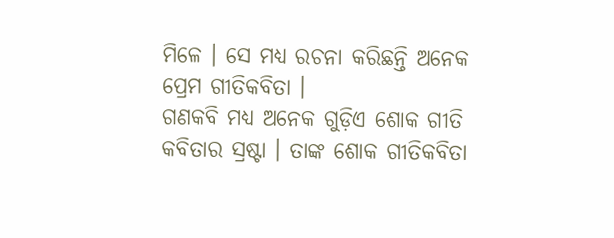ମିଳେ । ସେ ମଧ୍ୟ ରଚନା କରିଛନ୍ତି ଅନେକ ପ୍ରେମ ଗୀତିକବିତା ।
ଗଣକବି ମଧ୍ୟ ଅନେକ ଗୁଡ଼ିଏ ଶୋକ ଗୀତି କବିତାର ସ୍ରଷ୍ଟା । ତାଙ୍କ ଶୋକ ଗୀତିକବିତା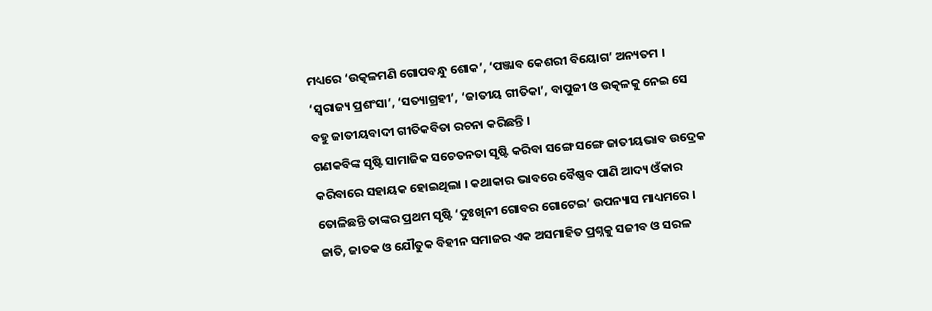ମଧ୍ୟରେ ‘ଉତ୍କଳମଣି ଗୋପବନ୍ଧୁ ଶୋକ’, ‘ପଞ୍ଜାବ କେଶରୀ ବିୟୋଗ’ ଅନ୍ୟତମ । ‘ସ୍ଵରାଜ୍ୟ ପ୍ରଶଂସା’, ‘ସତ୍ୟାଗ୍ରହୀ’, ‘ଜାତୀୟ ଗୀତିକା’, ବାପୁଜୀ ଓ ଉତ୍କଳକୁ ନେଇ ସେ ବହୁ ଜାତୀୟବାଦୀ ଗୀତିକବିତା ରଚନା କରିଛନ୍ତି ।
ଗଣକବିଙ୍କ ସୃଷ୍ଟି ସାମାଜିକ ସଚେତନତା ସୃଷ୍ଟି କରିବା ସଙ୍ଗେ ସଙ୍ଗେ ଜାତୀୟଭାବ ଉଦ୍ରେକ କରିବାରେ ସହାୟକ ହୋଇଥିଲା । କଥାକାର ଭାବରେ ବୈଷ୍ଣବ ପାଣି ଆଦ୍ୟ ଓଁକାର ତୋଳିଛନ୍ତି ତାଙ୍କର ପ୍ରଥମ ସୃଷ୍ଟି ‘ଦୁଃଖିନୀ ଗୋବର ଗୋଟେଇ’ ଉପନ୍ୟାସ ମାଧ୍ୟମରେ । ଜାତି, ଜାତକ ଓ ଯୌତୁକ ବିହୀନ ସମାଜର ଏକ ଅସମାହିତ ପ୍ରଶ୍ନକୁ ସଜୀବ ଓ ସରଳ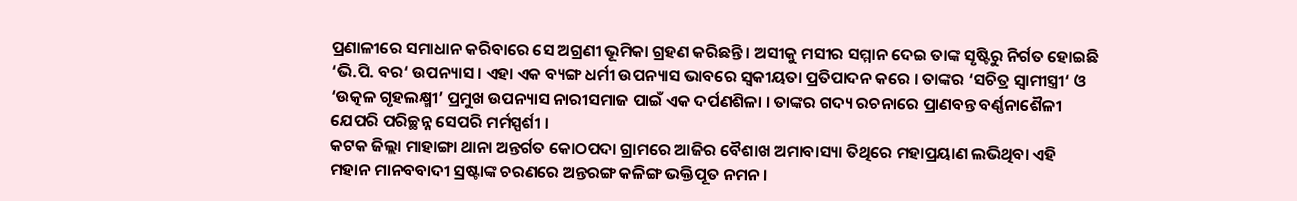ପ୍ରଣାଳୀରେ ସମାଧାନ କରିବାରେ ସେ ଅଗ୍ରଣୀ ଭୂମିକା ଗ୍ରହଣ କରିଛନ୍ତି । ଅସୀକୁ ମସୀର ସମ୍ମାନ ଦେଇ ତାଙ୍କ ସୃଷ୍ଟିରୁ ନିର୍ଗତ ହୋଇଛି ‘ଭି.ପି. ବର‘ ଉପନ୍ୟାସ । ଏହା ଏକ ବ୍ୟଙ୍ଗ ଧର୍ମୀ ଉପନ୍ୟାସ ଭାବରେ ସ୍ଵକୀୟତା ପ୍ରତିପାଦନ କରେ । ତାଙ୍କର ‘ସଚିତ୍ର ସ୍ଵାମୀସ୍ତ୍ରୀ‘ ଓ ‘ଉତ୍କଳ ଗୃହଲକ୍ଷ୍ମୀ’ ପ୍ରମୁଖ ଉପନ୍ୟାସ ନାରୀସମାଜ ପାଇଁ ଏକ ଦର୍ପଣଶିଳା । ତାଙ୍କର ଗଦ୍ୟ ରଚନାରେ ପ୍ରାଣବନ୍ତ ବର୍ଣ୍ଣନାଶୈଳୀ ଯେପରି ପରିଚ୍ଛନ୍ନ ସେପରି ମର୍ମସ୍ପର୍ଶୀ ।
କଟକ ଜିଲ୍ଲା ମାହାଙ୍ଗା ଥାନା ଅନ୍ତର୍ଗତ କୋଠପଦା ଗ୍ରାମରେ ଆଜିର ବୈଶାଖ ଅମାବାସ୍ୟା ତିଥିରେ ମହାପ୍ରୟାଣ ଲଭିଥିବା ଏହି ମହାନ ମାନବବାଦୀ ସ୍ରଷ୍ଟାଙ୍କ ଚରଣରେ ଅନ୍ତରଙ୍ଗ କଳିଙ୍ଗ ଭକ୍ତିପୂତ ନମନ ।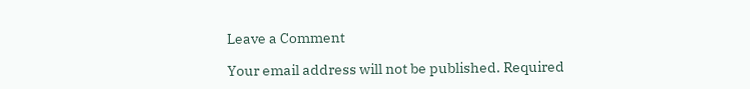Leave a Comment

Your email address will not be published. Required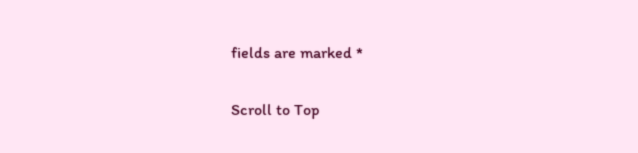fields are marked *

Scroll to Top